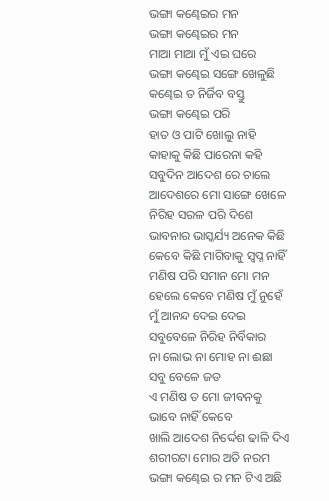ଭଙ୍ଗା କଣ୍ଢେଇର ମନ
ଭଙ୍ଗା କଣ୍ଢେଇର ମନ
ମାଆ ମାଆ ମୁଁ ଏଇ ଘରେ
ଭଙ୍ଗା କଣ୍ଢେଇ ସଙ୍ଗେ ଖେଳୁଛି
କଣ୍ଢେଇ ତ ନିର୍ଜିବ ବସ୍ତୁ
ଭଙ୍ଗା କଣ୍ଢେଇ ପରି
ହାତ ଓ ପାଟି ଖୋଲୁ ନାହି
କାହାକୁ କିଛି ପାରେନା କହି
ସବୁଦିନ ଆଦେଶ ରେ ଚାଲେ
ଆଦେଶରେ ମୋ ସାଙ୍ଗେ ଖେଳେ
ନିରିହ ସରଳ ପରି ଦିଶେ
ଭାବନାର ଭାସ୍କର୍ଯ୍ୟ ଅନେକ କିଛି
କେବେ କିଛି ମାଗିବାକୁ ସ୍ବପ୍ନ ନାହିଁ
ମଣିଷ ପରି ସମାନ ମୋ ମନ
ହେଲେ କେବେ ମଣିଷ ମୁଁ ନୁହେଁ
ମୁଁ ଆନନ୍ଦ ଦେଇ ଦେଇ
ସବୁବେଳେ ନିରିହ ନିର୍ବିକାର
ନା ଲୋଭ ନା ମୋହ ନା ଈଛା
ସବୁ ବେଳେ ଜଡ
ଏ ମଣିଷ ତ ମୋ ଜୀବନକୁ
ଭାବେ ନାହିଁ କେବେ
ଖାଲି ଆଦେଶ ନିର୍ଦ୍ଦେଶ ଢାଳି ଦିଏ
ଶରୀରଟା ମୋର ଅତି ନରମ
ଭଙ୍ଗା କଣ୍ଢେଇ ର ମନ ଟିଏ ଅଛି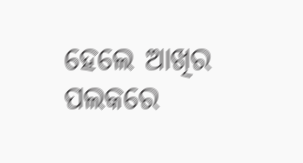ହେଲେ ଆଖିର ପଲକରେ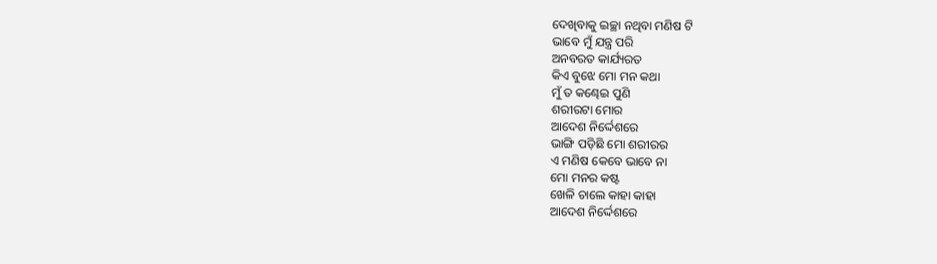ଦେଖିବାକୁ ଇଚ୍ଛା ନଥିବା ମଣିଷ ଟି
ଭାବେ ମୁଁ ଯନ୍ତ୍ର ପରି
ଅନବରତ କାର୍ଯ୍ୟରତ
କିଏ ବୁଝେ ମୋ ମନ କଥା
ମୁଁ ତ କଣ୍ଢେଇ ପୁଣି
ଶରୀରଟା ମୋର
ଆଦେଶ ନିର୍ଦ୍ଦେଶରେ
ଭାଙ୍ଗି ପଡ଼ିଛି ମୋ ଶରୀରର
ଏ ମଣିଷ କେବେ ଭାବେ ନା
ମୋ ମନର କଷ୍ଟ
ଖେଳି ଚାଲେ କାହା କାହା
ଆଦେଶ ନିର୍ଦ୍ଦେଶରେ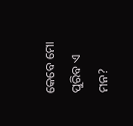କେବେ ମୋ ପୁରିବ ଏ ମନ?